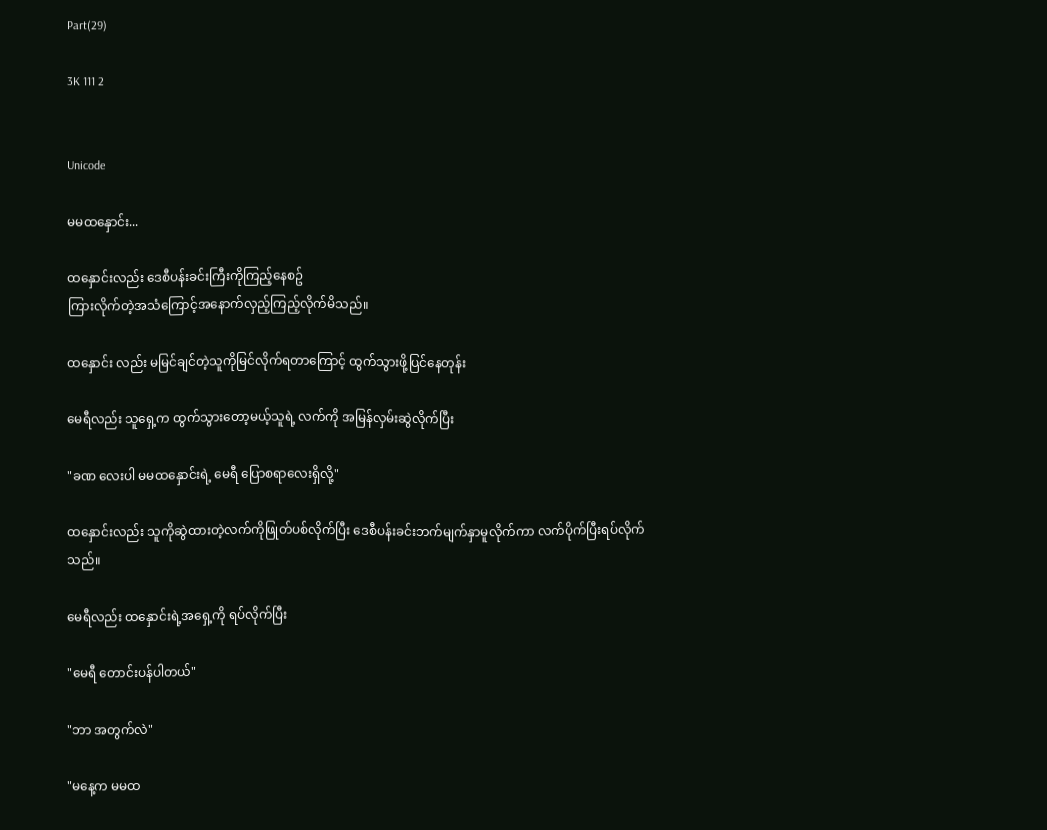Part(29)

3K 111 2


Unicode

မမထနှောင်း...

ထနှောင်းလည်း ဒေစီပန်းခင်းကြီးကိုကြည့်နေစဥ်
ကြားလိုက်တဲ့အသံကြောင့်အနောက်လှည့်ကြည့်လိုက်မိသည်။

ထနှောင်း လည်း မမြင်ချင်တဲ့သူကိုမြင်လိုက်ရတာကြောင့် ထွက်သွားဖို့ပြင်နေတုန်း

မေရီလည်း သူရှေ့က ထွက်သွားတော့မယ့်သူရဲ့ လက်ကို အမြန်လှမ်းဆွဲလိုက်ပြီး

"ခဏ လေးပါ မမထနှောင်းရဲ့ မေရီ ပြောစရာလေးရှိလို့"

ထနှောင်းလည်း သူကိုဆွဲထားတဲ့လက်ကိုဖြုတ်ပစ်လိုက်ပြီး ဒေစီပန်းခင်းဘက်မျက်နှာမူလိုက်ကာ လက်ပိုက်ပြီးရပ်လိုက်သည်။

မေရီလည်း ထနှောင်းရဲ့အရှေ့ကို ရပ်လိုက်ပြီး

"မေရီ တောင်းပန်ပါတယ်"

"ဘာ အတွက်လဲ"

"မနေ့က မမထ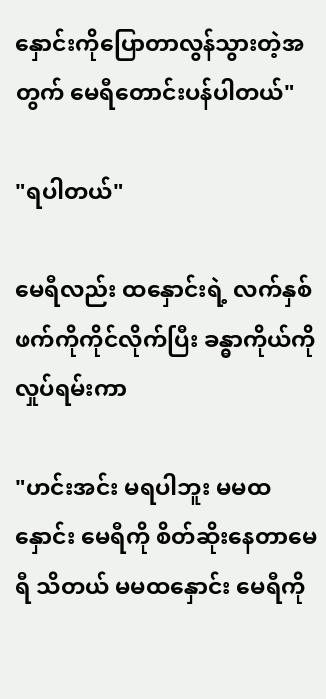နှောင်းကိုပြောတာလွန်သွားတဲ့အတွက် မေရီတောင်းပန်ပါတယ်"

"ရပါတယ်"

မေရီလည်း ထနှောင်းရဲ့ လက်နှစ်ဖက်ကိုကိုင်လိုက်ပြီး ခန္ဓာကိုယ်ကိုလှုပ်ရမ်းကာ

"ဟင်းအင်း မရပါဘူး မမထနှောင်း မေရီကို စိတ်ဆိုးနေတာမေရီ သိတယ် မမထနှောင်း မေရီကို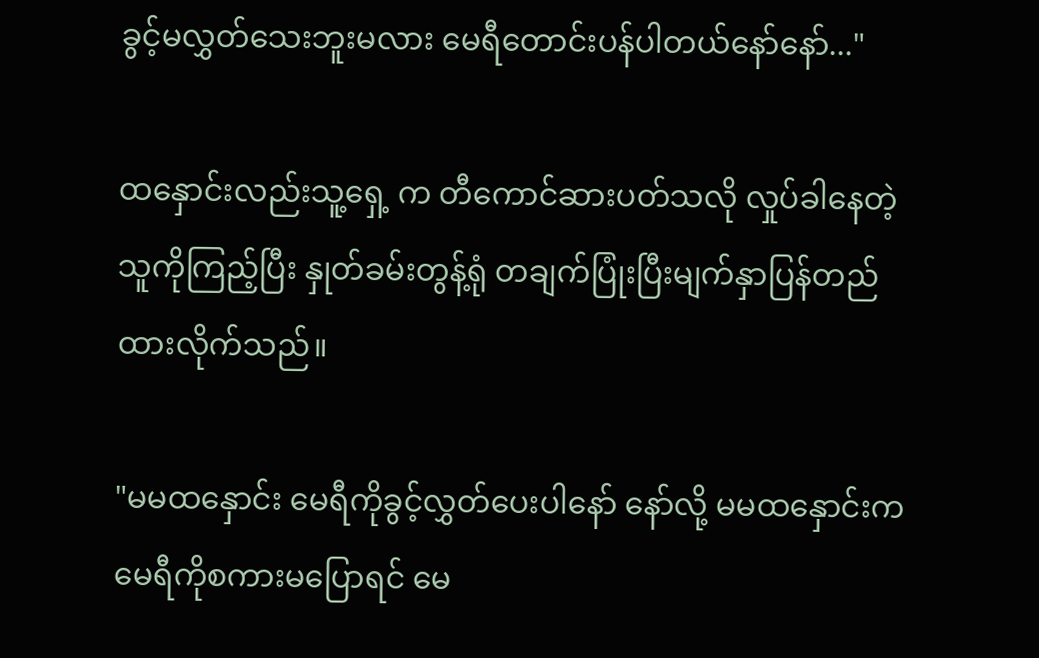ခွင့်မလွှတ်သေးဘူးမလား မေရီတောင်းပန်ပါတယ်နော်နော်..."

ထနှောင်းလည်းသူ့ရှေ့ က တီကောင်ဆားပတ်သလို လှုပ်ခါနေတဲ့သူကိုကြည့်ပြီး နှုတ်ခမ်းတွန့်ရုံ တချက်ပြုံးပြီးမျက်နှာပြန်တည်ထားလိုက်သည်။

"မမထနှောင်း မေရီကိုခွင့်လွှတ်ပေးပါနော် နော်လို့ မမထနှောင်းက မေရီကိုစကားမပြောရင် မေ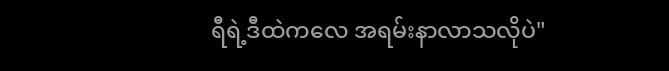ရီရဲ့ဒီထဲကလေ အရမ်းနာလာသလိုပဲ"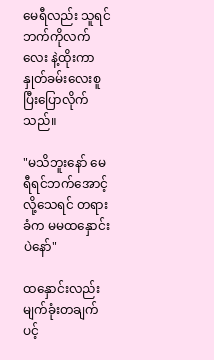မေရီလည်း သူရင်ဘက်ကိုလက်လေး နဲ့ထိုးကာ နှုတ်ခမ်းလေးစူပြီးပြောလိုက်သည်။

"မသိဘူးနော် မေရီရင်ဘက်အောင့်လို့သေရင် တရားခံက မမထနှောင်းပဲနော်"

ထနှောင်းလည်း မျက်ခုံးတချက်ပင့်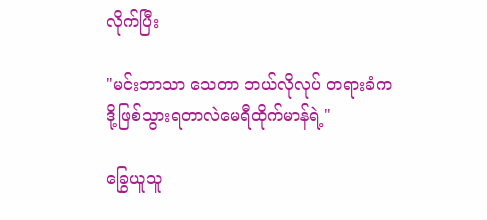လိုက်ပြီး

"မင်းဘာသာ သေတာ ဘယ်လိုလုပ် တရားခံက ဒို့ဖြစ်သွားရတာလဲမေရီထိုက်မာန်ရဲ့"

ခြွေယူသူ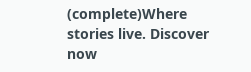(complete)Where stories live. Discover now